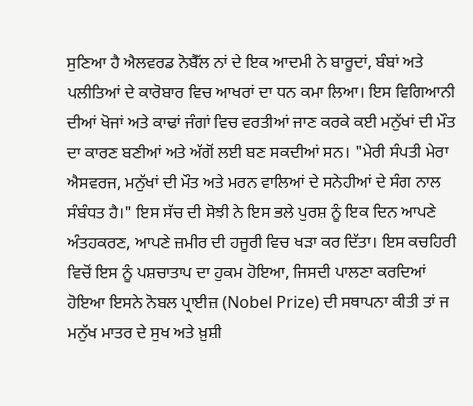ਸੁਣਿਆ ਹੈ ਐਲਵਰਡ ਨੋਬੈੱਲ ਨਾਂ ਦੇ ਇਕ ਆਦਮੀ ਨੇ ਬਾਰੂਦਾਂ, ਬੰਬਾਂ ਅਤੇ ਪਲੀਤਿਆਂ ਦੇ ਕਾਰੋਬਾਰ ਵਿਚ ਆਖਰਾਂ ਦਾ ਧਨ ਕਮਾ ਲਿਆ। ਇਸ ਵਿਗਿਆਨੀ ਦੀਆਂ ਖੋਜਾਂ ਅਤੇ ਕਾਢਾਂ ਜੰਗਾਂ ਵਿਚ ਵਰਤੀਆਂ ਜਾਣ ਕਰਕੇ ਕਈ ਮਨੁੱਖਾਂ ਦੀ ਮੌਤ ਦਾ ਕਾਰਣ ਬਣੀਆਂ ਅਤੇ ਅੱਗੋਂ ਲਈ ਬਣ ਸਕਦੀਆਂ ਸਨ। "ਮੇਰੀ ਸੰਪਤੀ ਮੇਰਾ ਐਸਵਰਜ, ਮਨੁੱਖਾਂ ਦੀ ਮੌਤ ਅਤੇ ਮਰਨ ਵਾਲਿਆਂ ਦੇ ਸਨੇਹੀਆਂ ਦੇ ਸੰਗ ਨਾਲ ਸੰਬੰਧਤ ਹੈ।" ਇਸ ਸੱਚ ਦੀ ਸੋਝੀ ਨੇ ਇਸ ਭਲੇ ਪੁਰਸ਼ ਨੂੰ ਇਕ ਦਿਨ ਆਪਣੇ ਅੰਤਹਕਰਣ, ਆਪਣੇ ਜ਼ਮੀਰ ਦੀ ਹਜੂਰੀ ਵਿਚ ਖੜਾ ਕਰ ਦਿੱਤਾ। ਇਸ ਕਚਹਿਰੀ ਵਿਚੋਂ ਇਸ ਨੂੰ ਪਸ਼ਚਾਤਾਪ ਦਾ ਹੁਕਮ ਹੋਇਆ, ਜਿਸਦੀ ਪਾਲਣਾ ਕਰਦਿਆਂ ਹੋਇਆ ਇਸਨੇ ਨੋਬਲ ਪ੍ਰਾਈਜ਼ (Nobel Prize) ਦੀ ਸਥਾਪਨਾ ਕੀਤੀ ਤਾਂ ਜ ਮਨੁੱਖ ਮਾਤਰ ਦੇ ਸੁਖ ਅਤੇ ਖ਼ੁਸ਼ੀ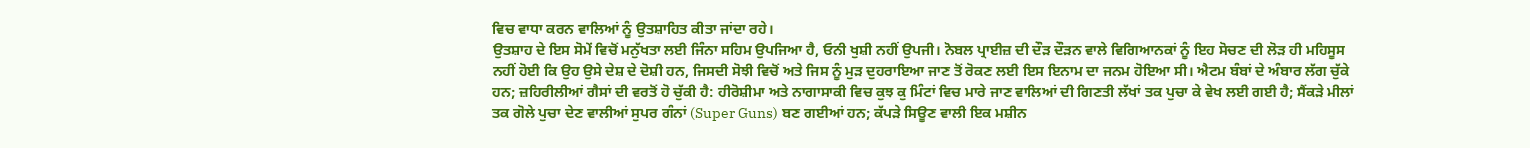ਵਿਚ ਵਾਧਾ ਕਰਨ ਵਾਲਿਆਂ ਨੂੰ ਉਤਸ਼ਾਹਿਤ ਕੀਤਾ ਜਾਂਦਾ ਰਹੇ।
ਉਤਸ਼ਾਹ ਦੇ ਇਸ ਸੋਮੇਂ ਵਿਚੋਂ ਮਨੁੱਖਤਾ ਲਈ ਜਿੰਨਾ ਸਹਿਮ ਉਪਜਿਆ ਹੈ, ਓਨੀ ਖੁਸ਼ੀ ਨਹੀਂ ਉਪਜੀ। ਨੋਬਲ ਪ੍ਰਾਈਜ਼ ਦੀ ਦੌੜ ਦੌੜਨ ਵਾਲੇ ਵਿਗਿਆਨਕਾਂ ਨੂੰ ਇਹ ਸੋਚਣ ਦੀ ਲੋੜ ਹੀ ਮਹਿਸੂਸ ਨਹੀਂ ਹੋਈ ਕਿ ਉਹ ਉਸੇ ਦੇਸ਼ ਦੇ ਦੋਸ਼ੀ ਹਨ, ਜਿਸਦੀ ਸੋਝੀ ਵਿਚੋਂ ਅਤੇ ਜਿਸ ਨੂੰ ਮੁੜ ਦੁਹਰਾਇਆ ਜਾਣ ਤੋਂ ਰੋਕਣ ਲਈ ਇਸ ਇਨਾਮ ਦਾ ਜਨਮ ਹੋਇਆ ਸੀ। ਐਟਮ ਬੰਬਾਂ ਦੇ ਅੰਬਾਰ ਲੱਗ ਚੁੱਕੇ ਹਨ; ਜ਼ਹਿਰੀਲੀਆਂ ਗੈਸਾਂ ਦੀ ਵਰਤੋਂ ਹੋ ਚੁੱਕੀ ਹੈ: ਹੀਰੋਸ਼ੀਮਾ ਅਤੇ ਨਾਗਾਸਾਕੀ ਵਿਚ ਕੁਝ ਕੁ ਮਿੰਟਾਂ ਵਿਚ ਮਾਰੇ ਜਾਣ ਵਾਲਿਆਂ ਦੀ ਗਿਣਤੀ ਲੱਖਾਂ ਤਕ ਪੁਚਾ ਕੇ ਵੇਖ ਲਈ ਗਈ ਹੈ; ਸੈਂਕੜੇ ਮੀਲਾਂ ਤਕ ਗੋਲੇ ਪੁਚਾ ਦੇਣ ਵਾਲੀਆਂ ਸੁਪਰ ਗੰਨਾਂ (Super Guns) ਬਣ ਗਈਆਂ ਹਨ; ਕੱਪੜੇ ਸਿਊਣ ਵਾਲੀ ਇਕ ਮਸ਼ੀਨ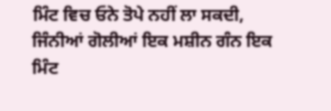ਮਿੰਟ ਵਿਚ ਓਨੇ ਤੋਪੇ ਨਹੀਂ ਲਾ ਸਕਦੀ, ਜਿੰਨੀਆਂ ਗੋਲੀਆਂ ਇਕ ਮਸ਼ੀਨ ਗੰਨ ਇਕ ਮਿੰਟ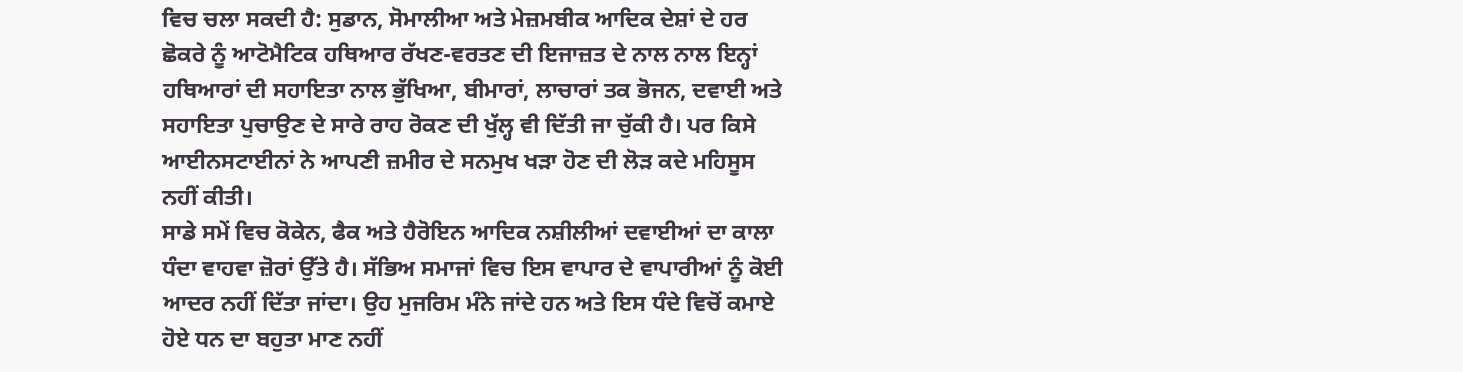ਵਿਚ ਚਲਾ ਸਕਦੀ ਹੈ: ਸੁਡਾਨ, ਸੋਮਾਲੀਆ ਅਤੇ ਮੇਜ਼ਮਬੀਕ ਆਦਿਕ ਦੇਸ਼ਾਂ ਦੇ ਹਰ ਛੋਕਰੇ ਨੂੰ ਆਟੋਮੈਟਿਕ ਹਥਿਆਰ ਰੱਖਣ-ਵਰਤਣ ਦੀ ਇਜਾਜ਼ਤ ਦੇ ਨਾਲ ਨਾਲ ਇਨ੍ਹਾਂ ਹਥਿਆਰਾਂ ਦੀ ਸਹਾਇਤਾ ਨਾਲ ਭੁੱਖਿਆ, ਬੀਮਾਰਾਂ, ਲਾਚਾਰਾਂ ਤਕ ਭੋਜਨ, ਦਵਾਈ ਅਤੇ ਸਹਾਇਤਾ ਪੁਚਾਉਣ ਦੇ ਸਾਰੇ ਰਾਹ ਰੋਕਣ ਦੀ ਖੁੱਲ੍ਹ ਵੀ ਦਿੱਤੀ ਜਾ ਚੁੱਕੀ ਹੈ। ਪਰ ਕਿਸੇ ਆਈਨਸਟਾਈਨਾਂ ਨੇ ਆਪਣੀ ਜ਼ਮੀਰ ਦੇ ਸਨਮੁਖ ਖੜਾ ਹੋਣ ਦੀ ਲੋੜ ਕਦੇ ਮਹਿਸੂਸ ਨਹੀਂ ਕੀਤੀ।
ਸਾਡੇ ਸਮੇਂ ਵਿਚ ਕੋਕੇਨ, ਫੈਕ ਅਤੇ ਹੈਰੋਇਨ ਆਦਿਕ ਨਸ਼ੀਲੀਆਂ ਦਵਾਈਆਂ ਦਾ ਕਾਲਾ ਧੰਦਾ ਵਾਹਵਾ ਜ਼ੋਰਾਂ ਉੱਤੇ ਹੈ। ਸੱਭਿਅ ਸਮਾਜਾਂ ਵਿਚ ਇਸ ਵਾਪਾਰ ਦੇ ਵਾਪਾਰੀਆਂ ਨੂੰ ਕੋਈ ਆਦਰ ਨਹੀਂ ਦਿੱਤਾ ਜਾਂਦਾ। ਉਹ ਮੁਜਰਿਮ ਮੰਨੇ ਜਾਂਦੇ ਹਨ ਅਤੇ ਇਸ ਧੰਦੇ ਵਿਚੋਂ ਕਮਾਏ ਹੋਏ ਧਨ ਦਾ ਬਹੁਤਾ ਮਾਣ ਨਹੀਂ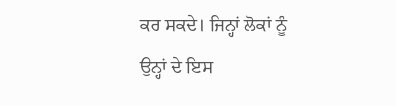ਕਰ ਸਕਦੇ। ਜਿਨ੍ਹਾਂ ਲੋਕਾਂ ਨੂੰ ਉਨ੍ਹਾਂ ਦੇ ਇਸ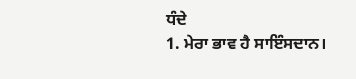ਧੰਦੇ
1. ਮੇਰਾ ਭਾਵ ਹੈ ਸਾਇੰਸਦਾਨ।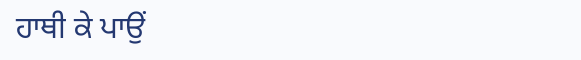ਹਾਥੀ ਕੇ ਪਾਉਂ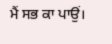ਮੈਂ ਸਭ ਕਾ ਪਾਉਂ।